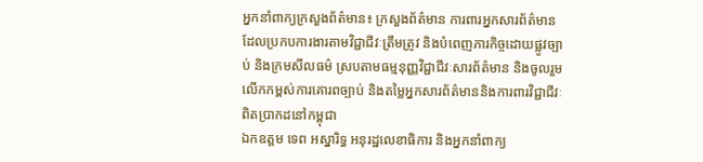អ្នកនាំពាក្យក្រសួងព័ត៌មាន៖ ក្រសួងព័ត៌មាន ការពារអ្នកសារព័ត៌មានដែលប្រកបការងារតាមវិជ្ជាជីវៈត្រឹមត្រូវ និងបំពេញភារកិច្ចដោយផ្លូវច្បាប់ និងក្រមសីលធម៌ ស្របតាមធម្មនុញ្ញវិជ្ជាជីវៈសារព័ត៌មាន និងចូលរួមលើកកម្ពស់ការគោរពច្បាប់ និងតម្លៃអ្នកសារព័ត៌មាននិងការពារវិជ្ជាជីវៈពិតប្រាកដនៅកម្ពុជា
ឯកឧត្តម ទេព អស្នារិទ្ធ អនុរដ្ឋលេខាធិការ និងអ្នកនាំពាក្យ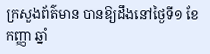ក្រសួងព័ត៌មាន បានឱ្យដឹងនៅថ្ងៃទី១ ខែកញ្ញា ឆ្នាំ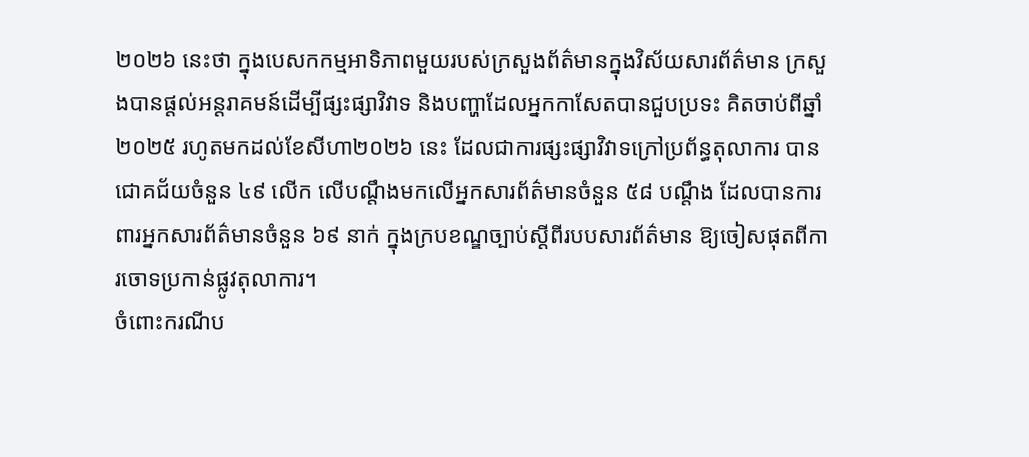២០២៦ នេះថា ក្នុងបេសកកម្មអាទិភាពមួយរបស់ក្រសួងព័ត៌មានក្នុងវិស័យសារព័ត៌មាន ក្រសួងបានផ្តល់អន្តរាគមន៍ដើម្បីផ្សះផ្សាវិវាទ និងបញ្ហាដែលអ្នកកាសែតបានជួបប្រទះ គិតចាប់ពីឆ្នាំ២០២៥ រហូតមកដល់ខែសីហា២០២៦ នេះ ដែលជាការផ្សះផ្សាវិវាទក្រៅប្រព័ន្ធតុលាការ បានជោគជ័យចំនួន ៤៩ លើក លើបណ្តឹងមកលើអ្នកសារព័ត៌មានចំនួន ៥៨ បណ្តឹង ដែលបានការពារអ្នកសារព័ត៌មានចំនួន ៦៩ នាក់ ក្នុងក្របខណ្ឌច្បាប់ស្តីពីរបបសារព័ត៌មាន ឱ្យចៀសផុតពីការចោទប្រកាន់ផ្លូវតុលាការ។
ចំពោះករណីប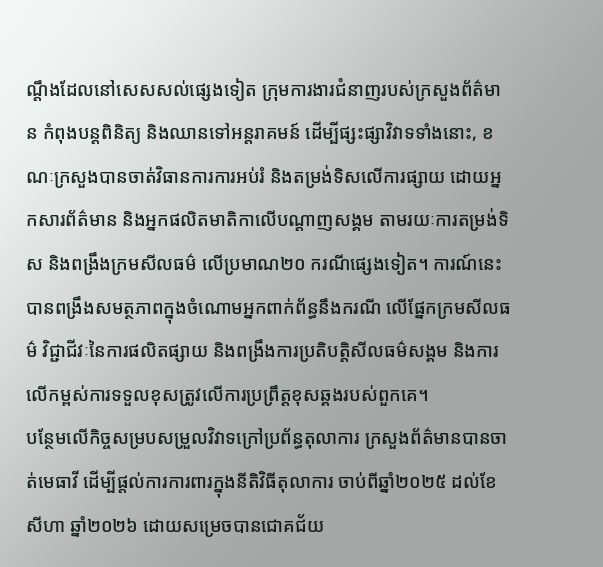ណ្តឹងដែលនៅសេសសល់ផ្សេងទៀត ក្រុមការងារជំនាញរបស់ក្រសួងព័ត៌មាន កំពុងបន្តពិនិត្យ និងឈានទៅអន្តរាគមន៍ ដើម្បីផ្សះផ្សាវិវាទទាំងនោះ, ខណៈក្រសួងបានចាត់វិធានការការអប់រំ និងតម្រង់ទិសលើការផ្សាយ ដោយអ្នកសារព័ត៌មាន និងអ្នកផលិតមាតិកាលើបណ្តាញសង្គម តាមរយៈការតម្រង់ទិស និងពង្រឹងក្រមសីលធម៌ លើប្រមាណ២០ ករណីផ្សេងទៀត។ ការណ៍នេះបានពង្រឹងសមត្ថភាពក្នុងចំណោមអ្នកពាក់ព័ន្ធនឹងករណី លើផ្នែកក្រមសីលធម៌ វិជ្ជាជីវៈនៃការផលិតផ្សាយ និងពង្រឹងការប្រតិបត្តិសីលធម៌សង្គម និងការលើកម្ពស់ការទទួលខុសត្រូវលើការប្រព្រឹត្តខុសឆ្គងរបស់ពួកគេ។
បន្ថែមលើកិច្ចសម្របសម្រួលវិវាទក្រៅប្រព័ន្ធតុលាការ ក្រសួងព័ត៌មានបានចាត់មេធាវី ដើម្បីផ្តល់ការការពារក្នុងនីតិវិធីតុលាការ ចាប់ពីឆ្នាំ២០២៥ ដល់ខែសីហា ឆ្នាំ២០២៦ ដោយសម្រេចបានជោគជ័យ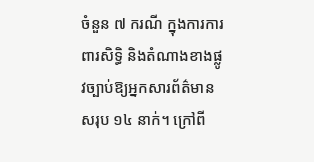ចំនួន ៧ ករណី ក្នុងការការពារសិទ្ធិ និងតំណាងខាងផ្លូវច្បាប់ឱ្យអ្នកសារព័ត៌មានសរុប ១៤ នាក់។ ក្រៅពី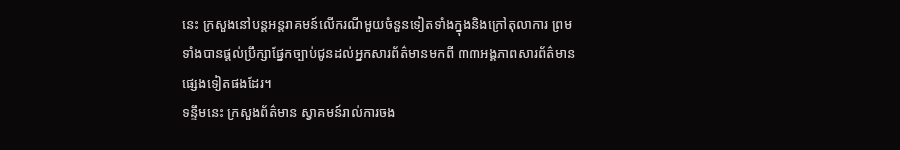នេះ ក្រសួងនៅបន្តអន្តរាគមន៍លើករណីមួយចំនួនទៀតទាំងក្នុងនិងក្រៅតុលាការ ព្រមទាំងបានផ្តល់ប្រឹក្សាផ្នែកច្បាប់ជូនដល់អ្នកសារព័ត៌មានមកពី ៣៣អង្គភាពសារព័ត៌មាន ផ្សេងទៀតផងដែរ។
ទន្ទឹមនេះ ក្រសួងព័ត៌មាន ស្វាគមន៍រាល់ការចង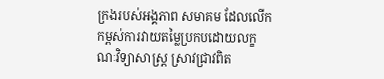ក្រងរបស់អង្គភាព សមាគម ដែលលើកកម្ពស់ការវាយតម្លៃប្រកបដោយលក្ខណៈវិទ្យាសាស្ត្រ ស្រាវជ្រាវពិត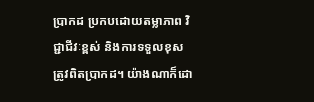ប្រាកដ ប្រកបដោយតម្លាភាព វិជ្ជាជីវៈខ្ពស់ និងការទទួលខុសត្រូវពិតប្រាកដ។ យ៉ាងណាក៏ដោ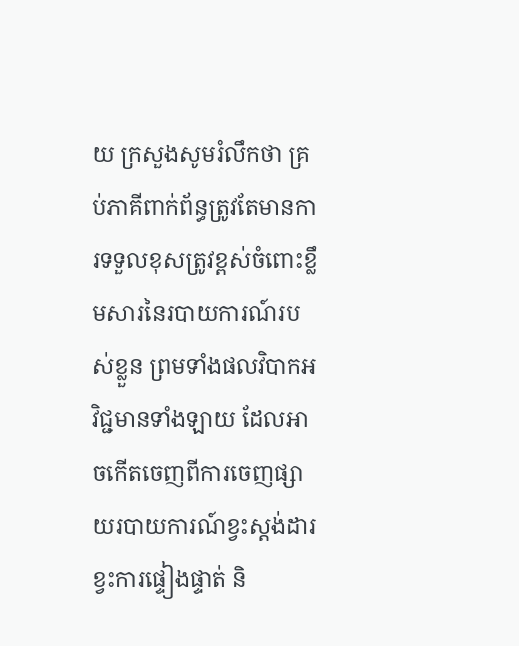យ ក្រសួងសូមរំលឹកថា គ្រប់ភាគីពាក់ព័ន្ធត្រូវតែមានការទទួលខុសត្រូវខ្ពស់ចំពោះខ្លឹមសារនៃរបាយការណ៍របស់ខ្លួន ព្រមទាំងផលវិបាកអវិជ្ជមានទាំងឡាយ ដែលអាចកើតចេញពីការចេញផ្សាយរបាយការណ៍ខ្វះស្តង់ដារ ខ្វះការផ្ទៀងផ្ទាត់ និ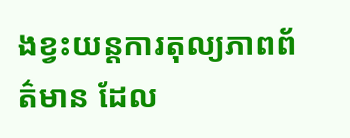ងខ្វះយន្តការតុល្យភាពព័ត៌មាន ដែល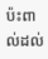ប៉ះពាល់ដល់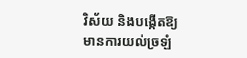វិស័យ និងបង្កើតឱ្យមានការយល់ច្រឡំ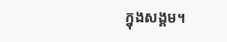ក្នុងសង្គម។